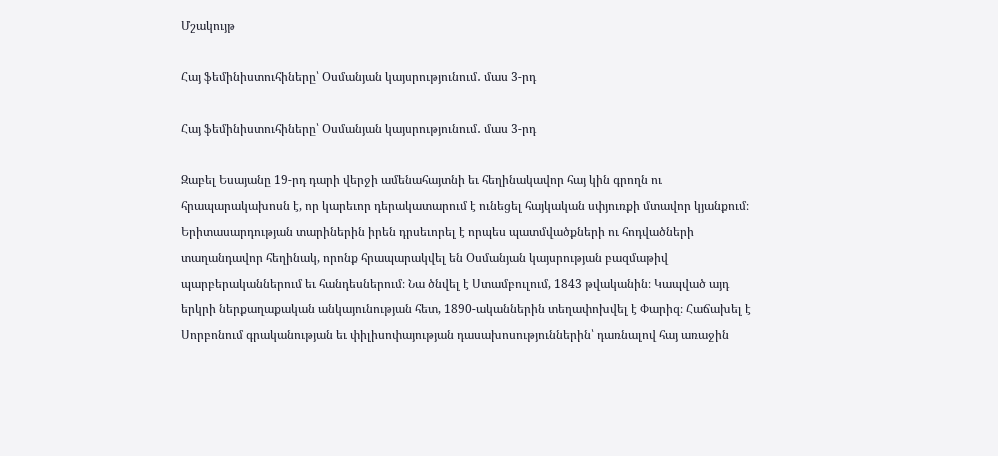Մշակույթ

Հայ ֆեմինիստուհիները՝ Օսմանյան կայսրությունում․ մաս 3-րդ

Հայ ֆեմինիստուհիները՝ Օսմանյան կայսրությունում․ մաս 3-րդ

Զաբել Եսայանը 19-րդ դարի վերջի ամենահայտնի եւ հեղինակավոր հայ կին գրողն ու հրապարակախոսն է, որ կարեւոր դերակատարում է ունեցել հայկական սփյուռքի մտավոր կյանքում։ Երիտասարդության տարիներին իրեն դրսեւորել է որպես պատմվածքների ու հոդվածների տաղանդավոր հեղինակ, որոնք հրապարակվել են Օսմանյան կայսրության բազմաթիվ պարբերականներում եւ հանդեսներում։ Նա ծնվել է Ստամբուլում, 1843 թվականին։ Կապված այդ երկրի ներքաղաքական անկայունության հետ, 1890-ականներին տեղափոխվել է Փարիզ։ Հաճախել է Սորբոնում գրականության եւ փիլիսոփայության դասախոսություններին՝ դառնալով հայ առաջին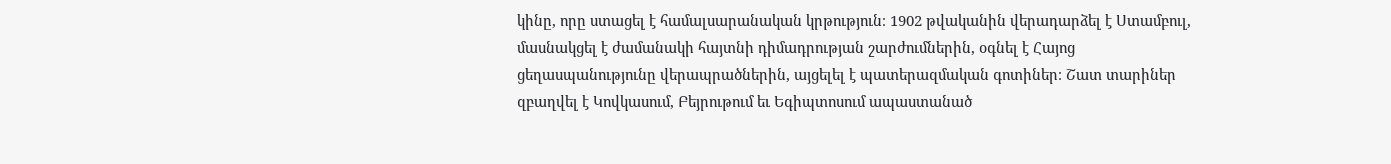կինը, որը ստացել է համալսարանական կրթություն։ 1902 թվականին վերադարձել է Ստամբուլ, մասնակցել է ժամանակի հայտնի դիմադրության շարժումներին, օգնել է Հայոց ցեղասպանությունը վերապրածներին, այցելել է պատերազմական գոտիներ։ Շատ տարիներ զբաղվել է Կովկասում, Բեյրութում եւ Եգիպտոսում ապաստանած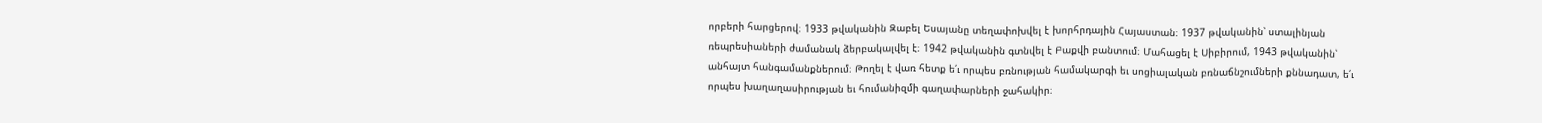որբերի հարցերով։ 1933 թվականին Զաբել Եսայանը տեղափոխվել է խորհրդային Հայաստան։ 1937 թվականին՝ ստալինյան ռեպրեսիաների ժամանակ ձերբակալվել է։ 1942 թվականին գտնվել է Բաքվի բանտում։ Մահացել է Սիբիրում, 1943 թվականին՝ անհայտ հանգամանքներում։ Թողել է վառ հետք ե՛ւ որպես բռնության համակարգի եւ սոցիալական բռնաճնշումների քննադատ, ե՛ւ որպես խաղաղասիրության եւ հումանիզմի գաղափարների ջահակիր։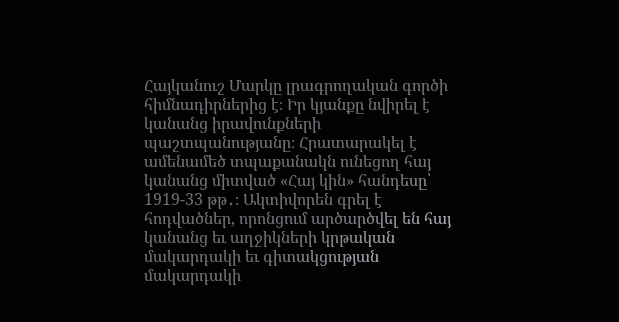Հայկանուշ Մարկը լրագրողական գործի հիմնադիրներից է։ Իր կյանքը նվիրել է կանանց իրավունքների պաշտպանությանը։ Հրատարակել է ամենամեծ տպաքանակն ունեցող հայ կանանց միտված «Հայ կին» հանդեսը՝ 1919-33 թթ․։ Ակտիվորեն գրել է հոդվածներ, որոնցում արծարծվել են հայ կանանց եւ աղջիկների կրթական մակարդակի եւ գիտակցության մակարդակի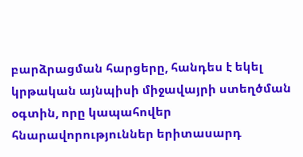բարձրացման հարցերը, հանդես է եկել կրթական այնպիսի միջավայրի ստեղծման օգտին, որը կապահովեր հնարավորություններ երիտասարդ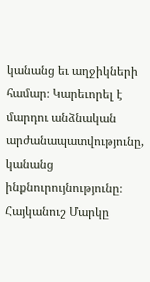կանանց եւ աղջիկների համար։ Կարեւորել է մարդու անձնական արժանապատվությունը, կանանց ինքնուրույնությունը։ Հայկանուշ Մարկը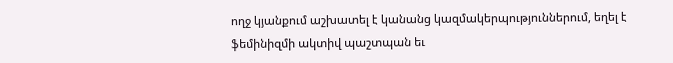ողջ կյանքում աշխատել է կանանց կազմակերպություններում, եղել է ֆեմինիզմի ակտիվ պաշտպան եւ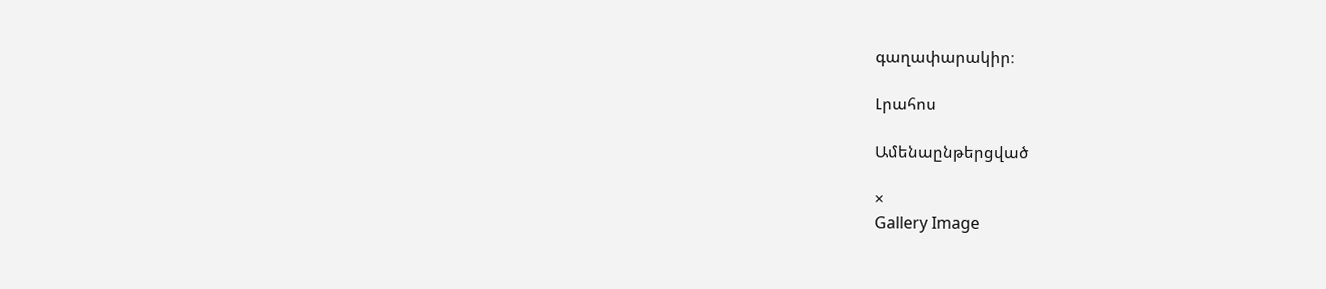գաղափարակիր։

Լրահոս

Ամենաընթերցված

×
Gallery Image